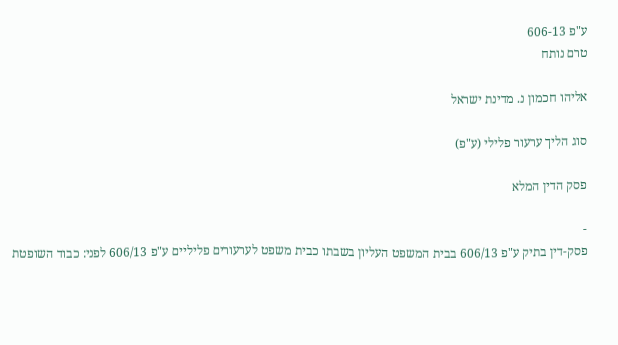ע"פ 606-13
טרם נותח

אליהו חכמון נ. מדינת ישראל

סוג הליך ערעור פלילי (ע"פ)

פסק הדין המלא

-
פסק-דין בתיק ע"פ 606/13 בבית המשפט העליון בשבתו כבית משפט לערעורים פליליים ע"פ 606/13 לפני: כבוד השופטת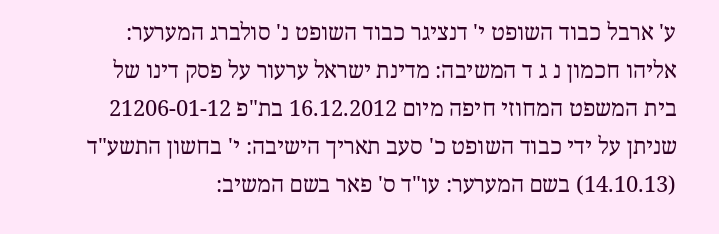ע' ארבל כבוד השופט י' דנציגר כבוד השופט נ' סולברג המערער: אליהו חכמון נ ג ד המשיבה: מדינת ישראל ערעור על פסק דינו של בית המשפט המחוזי חיפה מיום 16.12.2012 בת"פ 21206-01-12 שניתן על ידי כבוד השופט כ' סעב תאריך הישיבה: י' בחשון התשע"ד (14.10.13) בשם המערער: עו"ד ס' פאר בשם המשיב: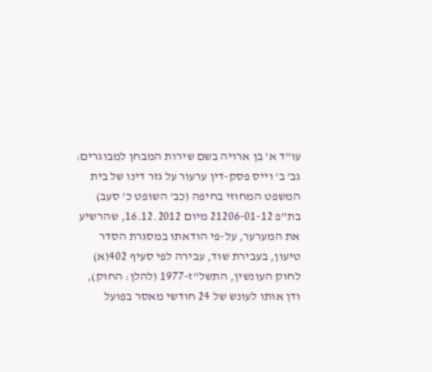עו"ד א' בן ארויה בשם שירות המבחן למבוגרים: גב' ב' וייס פסק-דין ערעור על גזר דינו של בית המשפט המחוזי בחיפה (כב' השופט כ' סעב) בת"פ 21206-01-12 מיום 16.12.2012, שהרשיע את המערער, על-פי הודאתו במסגרת הסדר טיעון, בעבירת שוד, עבירה לפי סעיף 402(א) לחוק העונשין, התשל"ז-1977 (להלן: החוק), ודן אותו לעונש של 24 חודשי מאסר בפועל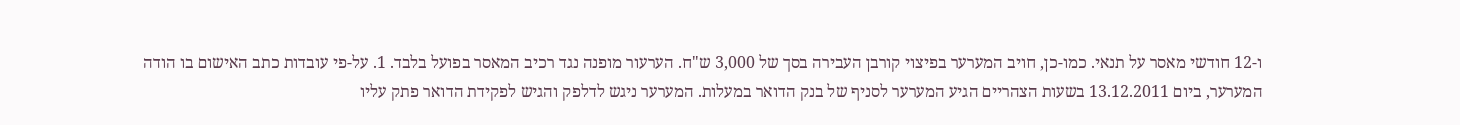ו-12 חודשי מאסר על תנאי. כמו-כן, חויב המערער בפיצוי קורבן העבירה בסך של 3,000 ש"ח. הערעור מופנה נגד רכיב המאסר בפועל בלבד. 1. על-פי עובדות כתב האישום בו הודה המערער, ביום 13.12.2011 בשעות הצהריים הגיע המערער לסניף של בנק הדואר במעלות. המערער ניגש לדלפק והגיש לפקידת הדואר פתק עליו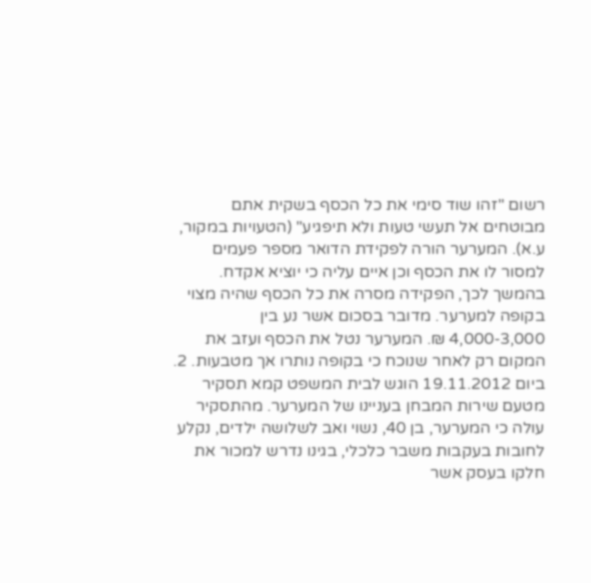רשום "זהו שוד סימי את כל הכסף בשקית אתם מבוטחים אל תעשי טעות ולא תיפגיע" (הטעויות במקור, ע.א). המערער הורה לפקידת הדואר מספר פעמים למסור לו את הכסף וכן איים עליה כי יוציא אקדח. בהמשך לכך, הפקידה מסרה את כל הכסף שהיה מצוי בקופה למערער. מדובר בסכום אשר נע בין 4,000-3,000 ₪. המערער נטל את הכסף ועזב את המקום רק לאחר שנוכח כי בקופה נותרו אך מטבעות. 2. ביום 19.11.2012 הוגש לבית המשפט קמא תסקיר מטעם שירות המבחן בעניינו של המערער. מהתסקיר עולה כי המערער, בן 40, נשוי ואב לשלושה ילדים, נקלע לחובות בעקבות משבר כלכלי, בגינו נדרש למכור את חלקו בעסק אשר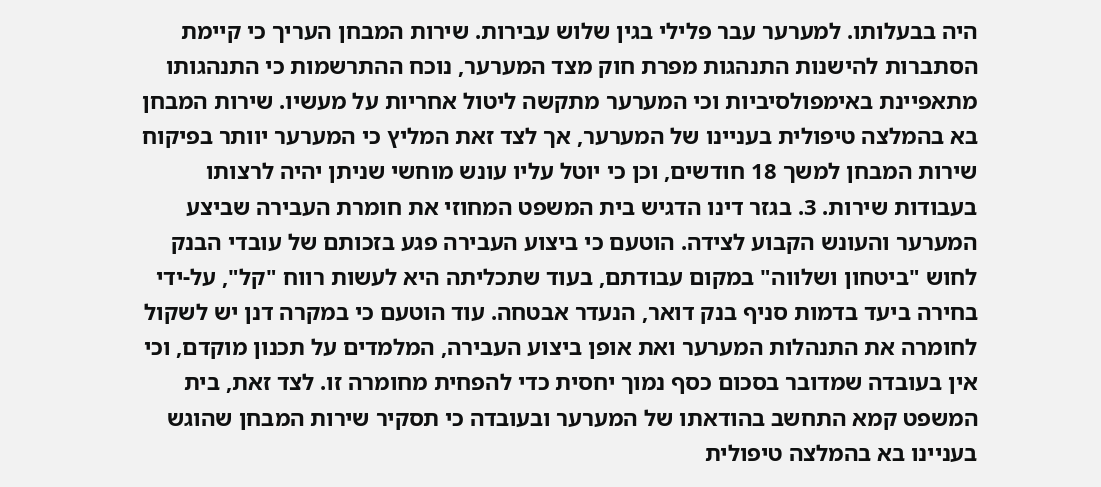היה בבעלותו. למערער עבר פלילי בגין שלוש עבירות. שירות המבחן העריך כי קיימת הסתברות להישנות התנהגות מפרת חוק מצד המערער, נוכח ההתרשמות כי התנהגותו מתאפיינת באימפולסיביות וכי המערער מתקשה ליטול אחריות על מעשיו. שירות המבחן בא בהמלצה טיפולית בעניינו של המערער, אך לצד זאת המליץ כי המערער יוותר בפיקוח שירות המבחן למשך 18 חודשים, וכן כי יוטל עליו עונש מוחשי שניתן יהיה לרצותו בעבודות שירות. 3. בגזר דינו הדגיש בית המשפט המחוזי את חומרת העבירה שביצע המערער והעונש הקבוע לצידה. הוטעם כי ביצוע העבירה פגע בזכותם של עובדי הבנק לחוש "ביטחון ושלווה" במקום עבודתם, בעוד שתכליתה היא לעשות רווח "קל", על-ידי בחירה ביעד בדמות סניף בנק דואר, הנעדר אבטחה. עוד הוטעם כי במקרה דנן יש לשקול לחומרה את התנהלות המערער ואת אופן ביצוע העבירה, המלמדים על תכנון מוקדם, וכי אין בעובדה שמדובר בסכום כסף נמוך יחסית כדי להפחית מחומרה זו. לצד זאת, בית המשפט קמא התחשב בהודאתו של המערער ובעובדה כי תסקיר שירות המבחן שהוגש בעניינו בא בהמלצה טיפולית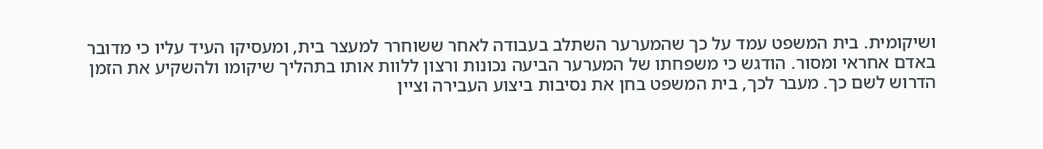ושיקומית. בית המשפט עמד על כך שהמערער השתלב בעבודה לאחר ששוחרר למעצר בית, ומעסיקו העיד עליו כי מדובר באדם אחראי ומסור. הודגש כי משפחתו של המערער הביעה נכונות ורצון ללוות אותו בתהליך שיקומו ולהשקיע את הזמן הדרוש לשם כך. מעבר לכך, בית המשפט בחן את נסיבות ביצוע העבירה וציין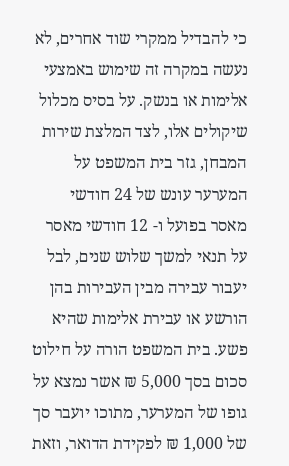כי להבדיל ממקרי שוד אחרים, לא נעשה במקרה זה שימוש באמצעי אלימות או בנשק. על בסיס מכלול שיקולים אלו, לצד המלצת שירות המבחן, גזר בית המשפט על המערער עונש של 24 חודשי מאסר בפועל ו- 12 חודשי מאסר על תנאי למשך שלוש שנים, לבל יעבור עבירה מבין העבירות בהן הורשע או עבירת אלימות שהיא פשע. בית המשפט הורה על חילוט סכום בסך 5,000 ₪ אשר נמצא על גופו של המערער, מתוכו יועבר סך של 1,000 ₪ לפקידת הדואר, וזאת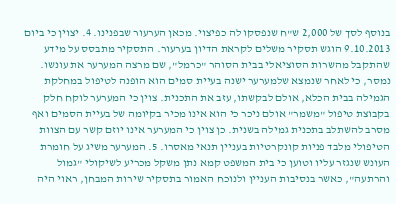בנוסף לסך של 2,000 ש"ח שנפסקו לה כפיצוי. מכאן הערעור שבפנינו. 4. יצוין כי ביום 9.10.2013 הוגש תסקיר משלים לקראת הדיון בערעור. התסקיר מתבסס על מידע שהתקבל מהשרות הסוציאלי בבית הסוהר "כרמל", שם מרצה המערער את עונשו. נמסר, כי לאחר שנמצא שלמערער ישנה בעיית סמים הוא הופנה לטיפול במחלקת הגמילה בבית הכלא, אולם לבקשתו, עזב את התכנית. צוין כי המערער לוקח חלק בקבוצת טיפול "משמר" אולם ניכר כי הוא אינו מכיר בקיומה של בעיית הסמים ואף מסרב להשתלב בתכנית גמילה בשנית. כן צוין כי המערער אינו יוזם קשר עם הצוות הטיפולי מלבד פניות קונקרטיות בעניין תנאי מאסרו. 5. המערער משיג על חומרת העונש שנגזר עליו וטוען כי בית המשפט קמא נתן משקל מכריע לשיקולי "גמול והרתעה", כאשר בנסיבות העניין ולנוכח האמור בתסקיר שירות המבחן, ראוי היה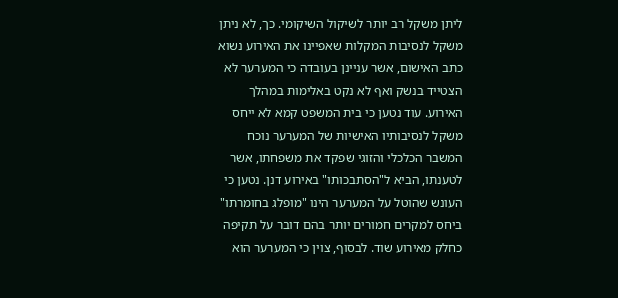ליתן משקל רב יותר לשיקול השיקומי. כך, לא ניתן משקל לנסיבות המקלות שאפיינו את האירוע נשוא כתב האישום, אשר עניינן בעובדה כי המערער לא הצטייד בנשק ואף לא נקט באלימות במהלך האירוע. עוד נטען כי בית המשפט קמא לא ייחס משקל לנסיבותיו האישיות של המערער נוכח המשבר הכלכלי והזוגי שפקד את משפחתו, אשר לטענתו, הביא ל"הסתבכותו" באירוע דנן. נטען כי העונש שהוטל על המערער הינו "מופלג בחומרתו" ביחס למקרים חמורים יותר בהם דובר על תקיפה כחלק מאירוע שוד. לבסוף, צוין כי המערער הוא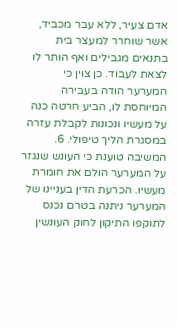אדם צעיר, ללא עבר מכביד, אשר שוחרר למעצר בית בתנאים מגבילים ואף הותר לו לצאת לעבוד. כן צוין כי המערער הודה בעבירה המיוחסת לו, הביע חרטה כנה על מעשיו ונכונות לקבלת עזרה במסגרת הליך טיפולי. 6. המשיבה טוענת כי העונש שנגזר על המערער הולם את חומרת מעשיו. הכרעת הדין בעניינו של המערער ניתנה בטרם נכנס לתוקפו התיקון לחוק העונשין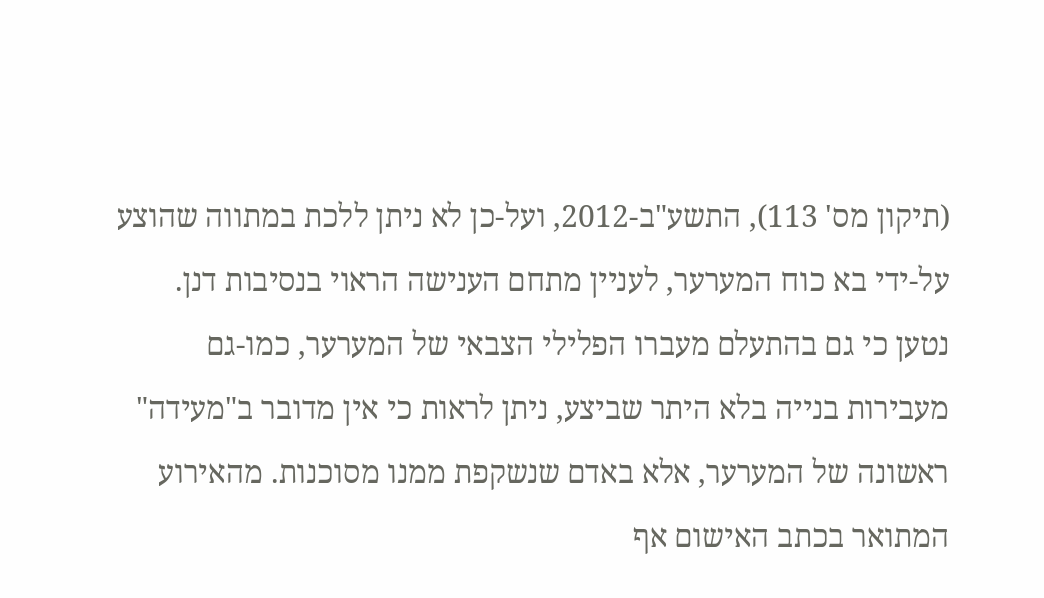(תיקון מס' 113), התשע"ב-2012, ועל-כן לא ניתן ללכת במתווה שהוצע על-ידי בא כוח המערער, לעניין מתחם הענישה הראוי בנסיבות דנן. נטען כי גם בהתעלם מעברו הפלילי הצבאי של המערער, כמו-גם מעבירות בנייה בלא היתר שביצע, ניתן לראות כי אין מדובר ב"מעידה" ראשונה של המערער, אלא באדם שנשקפת ממנו מסוכנות. מהאירוע המתואר בכתב האישום אף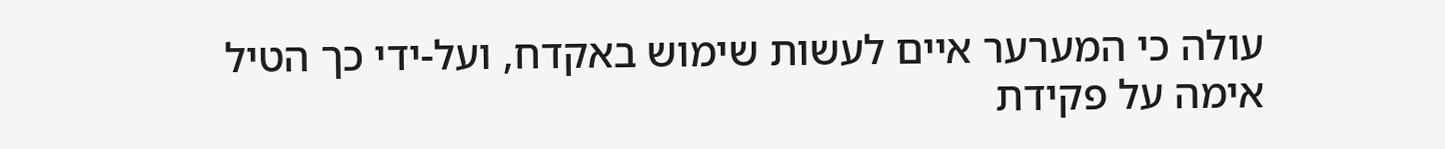עולה כי המערער איים לעשות שימוש באקדח, ועל-ידי כך הטיל אימה על פקידת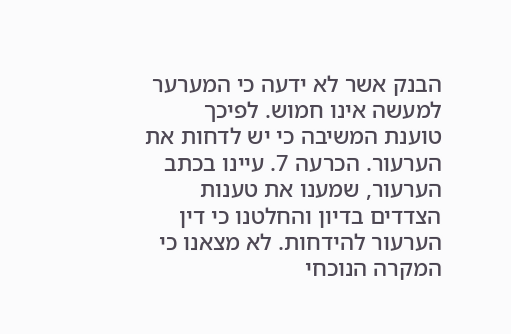הבנק אשר לא ידעה כי המערער למעשה אינו חמוש. לפיכך טוענת המשיבה כי יש לדחות את הערעור. הכרעה 7. עיינו בכתב הערעור, שמענו את טענות הצדדים בדיון והחלטנו כי דין הערעור להידחות. לא מצאנו כי המקרה הנוכחי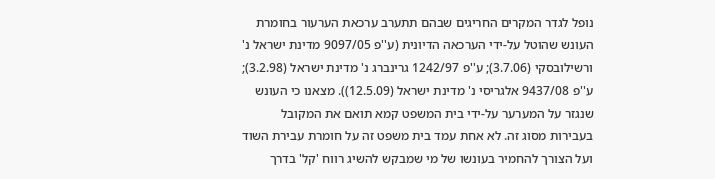נופל לגדר המקרים החריגים שבהם תתערב ערכאת הערעור בחומרת העונש שהוטל על-ידי הערכאה הדיונית (ע''פ 9097/05 מדינת ישראל נ' ורשילובסקי (3.7.06); ע''פ 1242/97 גרינברג נ' מדינת ישראל (3.2.98); ע''פ 9437/08 אלגריסי נ' מדינת ישראל (12.5.09)). מצאנו כי העונש שנגזר על המערער על-ידי בית המשפט קמא תואם את המקובל בעבירות מסוג זה. לא אחת עמד בית משפט זה על חומרת עבירת השוד ועל הצורך להחמיר בעונשו של מי שמבקש להשיג רווח 'קל' בדרך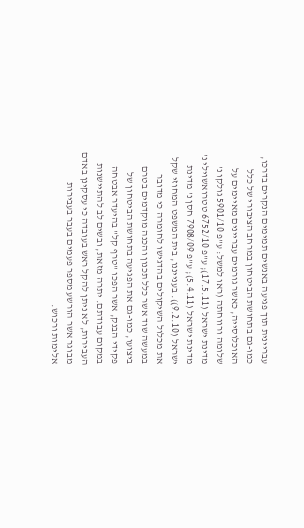עבריינית תוך פגיעה באנשים תמימים הנקרים בדרכו, כמו-גם בתחושת הביטחון במרחב הציבורי של כלל האוכלוסייה, כאשר גורמים עבריינים מאיימים על שלומה ורווחתה (ראו למשל: ע"פ 5901/10 גולקו נ' מדינת ישראל (17.5.11); ע"פ 6752/10 טטרואשוילי נ' מדינת ישראל (5.4.11); ע"פ 7908/09 חסן נ' מדינת ישראל (9.2.10)). בענייננו, בית המשפט המחוזי שקל את מכלול השיקולים בהדגישו לחומרה כי מדובר במעשה שוד אשר כלל תכנון והכנה מוקדמים בטרם ביצועו, כמו-גם את הפגיעה בתחושת הביטחון של פקידי הבנק, אשר הפכו "טרף קל" בהיעדר אבטחה במקום עבודתם. יתרה מזאת, ובשים לב להתיישנות העבירות, לא ניתן להקל ראש בעובדה כי עסקינן באדם מבוגר אשר הורשע מספר פעמים בעבר בעבירות אלימות ורכוש.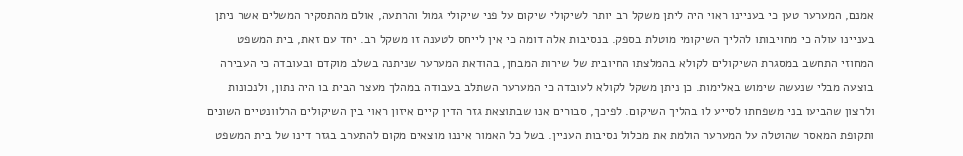אמנם, המערער טען כי בעניינו ראוי היה ליתן משקל רב יותר לשיקולי שיקום על פני שיקולי גמול והרתעה, אולם מהתסקיר המשלים אשר ניתן בעניינו עולה כי מחויבותו להליך השיקומי מוטלת בספק. בנסיבות אלה דומה כי אין לייחס לטענה זו משקל רב. יחד עם זאת, בית המשפט המחוזי התחשב במסגרת השיקולים לקולא בהמלצתו החיובית של שירות המבחן, בהודאת המערער שניתנה בשלב מוקדם ובעובדה כי העבירה בוצעה מבלי שנעשה שימוש באלימות. כן ניתן משקל לקולא לעובדה כי המערער השתלב בעבודה במהלך מעצר הבית בו היה נתון, ולנכונות ולרצון שהביעו בני משפחתו לסייע לו בהליך השיקום. לפיכך, סבורים אנו שבתוצאת גזר הדין קיים איזון ראוי בין השיקולים הרלוונטיים השונים ותקופת המאסר שהוטלה על המערער הולמת את מכלול נסיבות העניין. בשל כל האמור איננו מוצאים מקום להתערב בגזר דינו של בית המשפט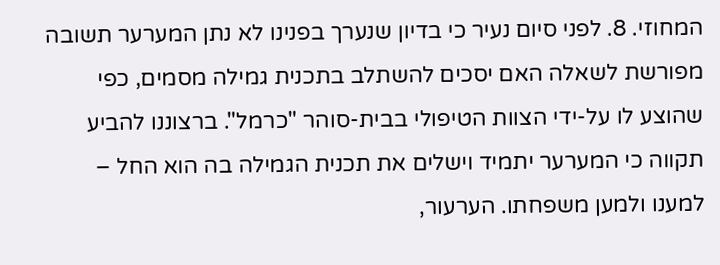המחוזי. 8. לפני סיום נעיר כי בדיון שנערך בפנינו לא נתן המערער תשובה מפורשת לשאלה האם יסכים להשתלב בתכנית גמילה מסמים, כפי שהוצע לו על-ידי הצוות הטיפולי בבית-סוהר "כרמל". ברצוננו להביע תקווה כי המערער יתמיד וישלים את תכנית הגמילה בה הוא החל – למענו ולמען משפחתו. הערעור,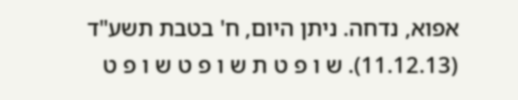אפוא, נדחה. ניתן היום, ח' בטבת תשע"ד (11.12.13). ש ו פ ט ת ש ו פ ט ש ו פ ט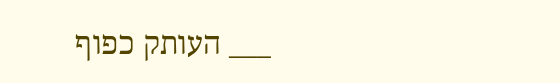___ העותק כפוף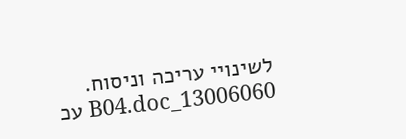לשינויי עריכה וניסוח. 13006060_B04.doc עכ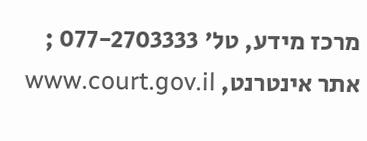מרכז מידע, טל' 077-2703333 ; אתר אינטרנט, www.court.gov.il